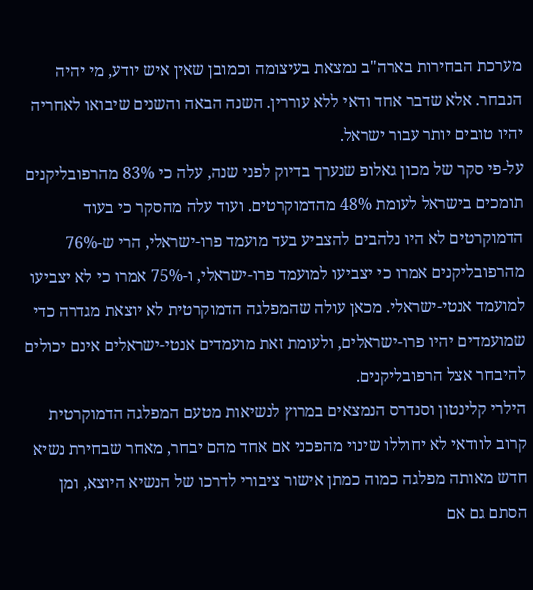מערכת הבחירות בארה"ב נמצאת בעיצומה וכמובן שאין איש יודע, מי יהיה הנבחר. אלא שדבר אחד ודאי ללא עוררין. השנה הבאה והשנים שיבואו לאחריה יהיו טובים יותר עבור ישראל.
על-פי סקר של מכון גאלופ שנערך בדיוק לפני שנה, עלה כי 83% מהרפובליקנים תומכים בישראל לעומת 48% מהדמוקרטים. ועוד עלה מהסקר כי בעוד הדמוקרטים לא היו נלהבים להצביע בעד מועמד פרו-ישראלי, הרי ש-76% מהרפובליקנים אמרו כי יצביעו למועמד פרו-ישראלי, ו-75% אמרו כי לא יצביעו למועמד אנטי-ישראלי. מכאן עולה שהמפלגה הדמוקרטית לא יוצאת מגדרה כדי שמועמדים יהיו פרו-ישראלים, ולעומת זאת מועמדים אנטי-ישראלים אינם יכולים להיבחר אצל הרפובליקנים.
הילרי קלינטון וסנדרס הנמצאים במרוץ לנשיאות מטעם המפלגה הדמוקרטית קרוב לוודאי לא יחוללו שינוי מהפכני אם אחד מהם יבחר, מאחר שבחירת נשיא חדש מאותה מפלגה כמוה כמתן אישור ציבורי לדרכו של הנשיא היוצא, ומן הסתם גם אם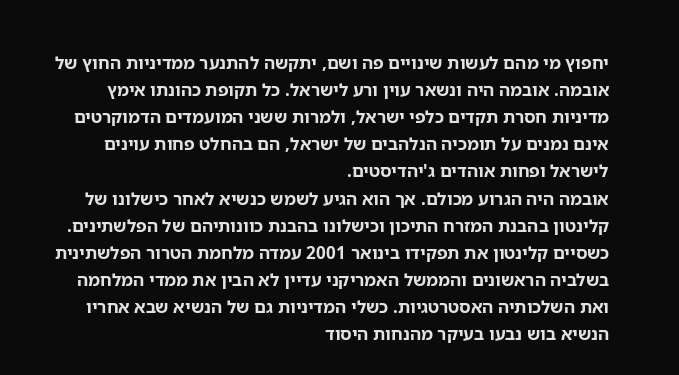יחפוץ מי מהם לעשות שינויים פה ושם, יתקשה להתנער ממדיניות החוץ של אובמה. אובמה היה ונשאר עוין ורע לישראל. כל תקופת כהונתו אימץ מדיניות חסרת תקדים כלפי ישראל, ולמרות ששני המועמדים הדמוקרטים אינם נמנים על תומכיה הנלהבים של ישראל, הם בהחלט פחות עוינים לישראל ופחות אוהדים ג'יהדיסטים.
אובמה היה הגרוע מכולם. אך הוא הגיע לשמש כנשיא לאחר כישלונו של קלינטון בהבנת המזרח התיכון וכישלונו בהבנת כוונותיהם של הפלשתינים. כשסיים קלינטון את תפקידו בינואר 2001 עמדה מלחמת הטרור הפלשתינית בשלביה הראשונים והממשל האמריקני עדיין לא הבין את ממדי המלחמה ואת השלכותיה האסטרטגיות. כשלי המדיניות גם של הנשיא שבא אחריו הנשיא בוש נבעו בעיקר מהנחות היסוד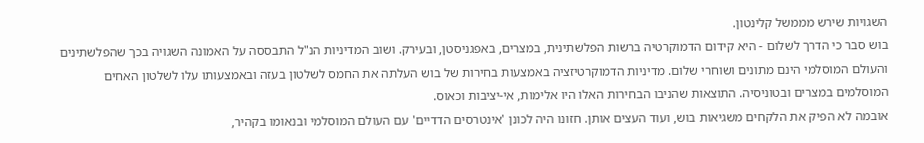השגויות שירש מממשל קלינטון.
בוש סבר כי הדרך לשלום - היא קידום הדמוקרטיה ברשות הפלשתינית, במצרים, באפגניסטן, ובעירק. ושוב המדיניות הנ"ל התבססה על האמונה השגויה בכך שהפלשתינים והעולם המוסלמי הינם מתונים ושוחרי שלום. מדיניות הדמוקרטיזציה באמצעות בחירות של בוש העלתה את החמס לשלטון בעזה ובאמצעותו עלו לשלטון האחים המוסלמים במצרים ובטוניסיה. התוצאות שהניבו הבחירות האלו היו אלימות, אי-יציבות וכאוס.
אובמה לא הפיק את הלקחים משגיאות בוש, ועוד העצים אותן. חזונו היה לכונן 'אינטרסים הדדיים' עם העולם המוסלמי ובנאומו בקהיר,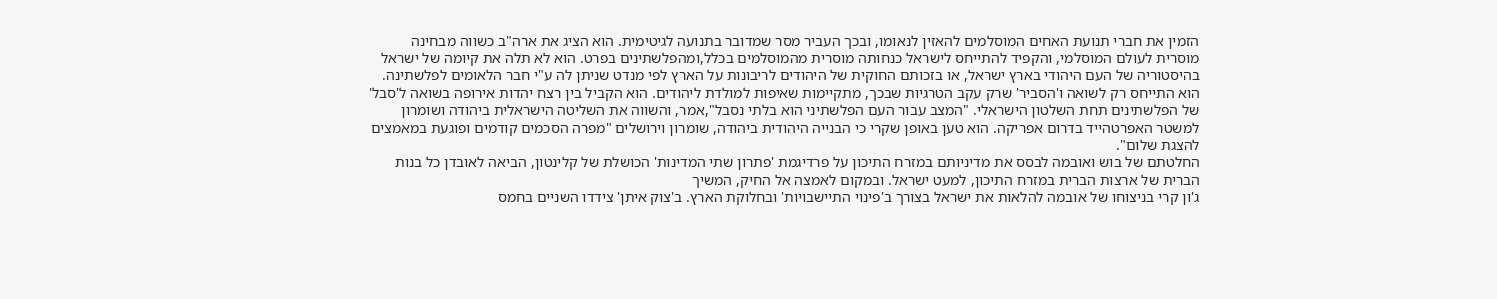הזמין את חברי תנועת האחים המוסלמים להאזין לנאומו, ובכך העביר מסר שמדובר בתנועה לגיטימית. הוא הציג את ארה"ב כשווה מבחינה מוסרית לעולם המוסלמי, והקפיד להתייחס לישראל כנחותה מוסרית מהמוסלמים בכלל,ומהפלשתינים בפרט. הוא לא תלה את קיומה של ישראל בהיסטוריה של העם היהודי בארץ ישראל, או בזכותם החוקית של היהודים לריבונות על הארץ לפי מנדט שניתן לה ע"י חבר הלאומים לפלשתינה. הוא התייחס רק לשואה ו'הסביר' שרק עקב הטרגיות שבכך, מתקיימות שאיפות למולדת ליהודים. הוא הקביל בין רצח יהדות אירופה בשואה ל'סבל' של הפלשתינים תחת השלטון הישראלי. "המצב עבור העם הפלשתיני הוא בלתי נסבל",אמר, והשווה את השליטה הישראלית ביהודה ושומרון למשטר האפרטהייד בדרום אפריקה. הוא טען באופן שקרי כי הבנייה היהודית ביהודה, שומרון וירושלים "מפרה הסכמים קודמים ופוגעת במאמצים להצגת שלום".
החלטתם של בוש ואובמה לבסס את מדיניותם במזרח התיכון על פרדיגמת 'פתרון שתי המדינות' הכושלת של קלינטון, הביאה לאובדן כל בנות הברית של ארצות הברית במזרח התיכון, למעט ישראל. ובמקום לאמצה אל החיק, המשיך
ג'ון קרי בניצוחו של אובמה להלאות את ישראל בצורך ב'פינוי התיישבויות' ובחלוקת הארץ. ב'צוק איתן' צידדו השניים בחמס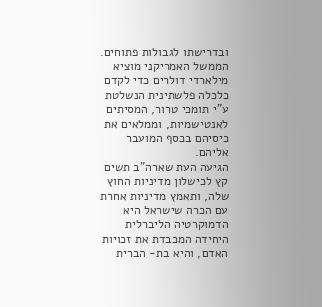ובדרישתו לגבולות פתוחים.
הממשל האמריקני מוציא מילארדי דולרים כדי לקדם כלכלה פלשתינית הנשלטת ע"י תומכי טרור, המסיתים לאנטישמיות, וממלאים את כיסיהם בכסף המועבר אליהם.
הגיעה העת שארה"ב תשים קץ לכישלון מדיניות החוץ שלה, ותאמץ מדיניות אחרת עם הכרה שישראל היא הדמוקרטיה הליברלית היחידה המכבדת את זכויות האדם, והיא בת- הברית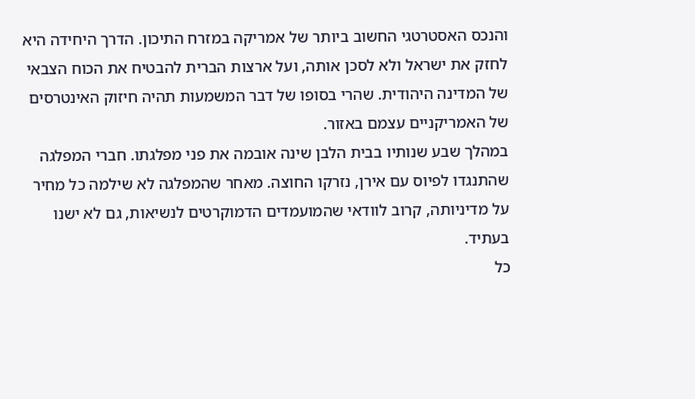והנכס האסטרטגי החשוב ביותר של אמריקה במזרח התיכון. הדרך היחידה היא לחזק את ישראל ולא לסכן אותה, ועל ארצות הברית להבטיח את הכוח הצבאי של המדינה היהודית. שהרי בסופו של דבר המשמעות תהיה חיזוק האינטרסים של האמריקניים עצמם באזור.
במהלך שבע שנותיו בבית הלבן שינה אובמה את פני מפלגתו. חברי המפלגה שהתנגדו לפיוס עם אירן, נזרקו החוצה. מאחר שהמפלגה לא שילמה כל מחיר על מדיניותה, קרוב לוודאי שהמועמדים הדמוקרטים לנשיאות, גם לא ישנו בעתיד.
כל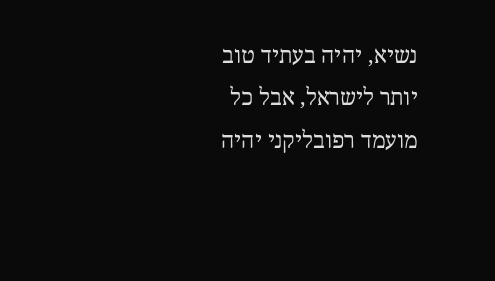נשיא, יהיה בעתיד טוב יותר לישראל, אבל כל מועמד רפובליקני יהיה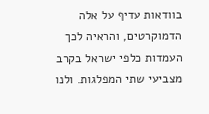בוודאות עדיף על אלה הדמוקרטים, והראיה לכך העמדות כלפי ישראל בקרב מצביעי שתי המפלגות. ולנו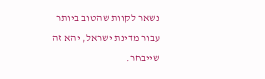נשאר לקוות שהטוב ביותר עבור מדינת ישראל, יהא זה שייבחר.